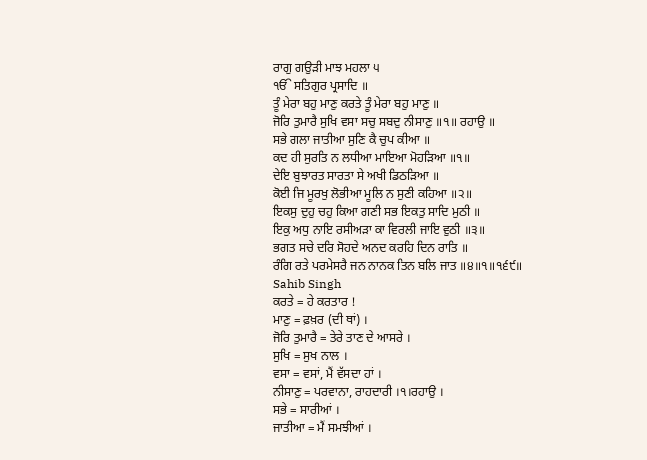ਰਾਗੁ ਗਉੜੀ ਮਾਝ ਮਹਲਾ ੫
ੴ ਸਤਿਗੁਰ ਪ੍ਰਸਾਦਿ ॥
ਤੂੰ ਮੇਰਾ ਬਹੁ ਮਾਣੁ ਕਰਤੇ ਤੂੰ ਮੇਰਾ ਬਹੁ ਮਾਣੁ ॥
ਜੋਰਿ ਤੁਮਾਰੈ ਸੁਖਿ ਵਸਾ ਸਚੁ ਸਬਦੁ ਨੀਸਾਣੁ ॥੧॥ ਰਹਾਉ ॥
ਸਭੇ ਗਲਾ ਜਾਤੀਆ ਸੁਣਿ ਕੈ ਚੁਪ ਕੀਆ ॥
ਕਦ ਹੀ ਸੁਰਤਿ ਨ ਲਧੀਆ ਮਾਇਆ ਮੋਹੜਿਆ ॥੧॥
ਦੇਇ ਬੁਝਾਰਤ ਸਾਰਤਾ ਸੇ ਅਖੀ ਡਿਠੜਿਆ ॥
ਕੋਈ ਜਿ ਮੂਰਖੁ ਲੋਭੀਆ ਮੂਲਿ ਨ ਸੁਣੀ ਕਹਿਆ ॥੨॥
ਇਕਸੁ ਦੁਹੁ ਚਹੁ ਕਿਆ ਗਣੀ ਸਭ ਇਕਤੁ ਸਾਦਿ ਮੁਠੀ ॥
ਇਕੁ ਅਧੁ ਨਾਇ ਰਸੀਅੜਾ ਕਾ ਵਿਰਲੀ ਜਾਇ ਵੁਠੀ ॥੩॥
ਭਗਤ ਸਚੇ ਦਰਿ ਸੋਹਦੇ ਅਨਦ ਕਰਹਿ ਦਿਨ ਰਾਤਿ ॥
ਰੰਗਿ ਰਤੇ ਪਰਮੇਸਰੈ ਜਨ ਨਾਨਕ ਤਿਨ ਬਲਿ ਜਾਤ ॥੪॥੧॥੧੬੯॥
Sahib Singh
ਕਰਤੇ = ਹੇ ਕਰਤਾਰ !
ਮਾਣੁ = ਫ਼ਖ਼ਰ (ਦੀ ਥਾਂ) ।
ਜੋਰਿ ਤੁਮਾਰੈ = ਤੇਰੇ ਤਾਣ ਦੇ ਆਸਰੇ ।
ਸੁਖਿ = ਸੁਖ ਨਾਲ ।
ਵਸਾ = ਵਸਾਂ, ਮੈਂ ਵੱਸਦਾ ਹਾਂ ।
ਨੀਸਾਣੁ = ਪਰਵਾਨਾ, ਰਾਹਦਾਰੀ ।੧।ਰਹਾਉ ।
ਸਭੇ = ਸਾਰੀਆਂ ।
ਜਾਤੀਆ = ਮੈਂ ਸਮਝੀਆਂ ।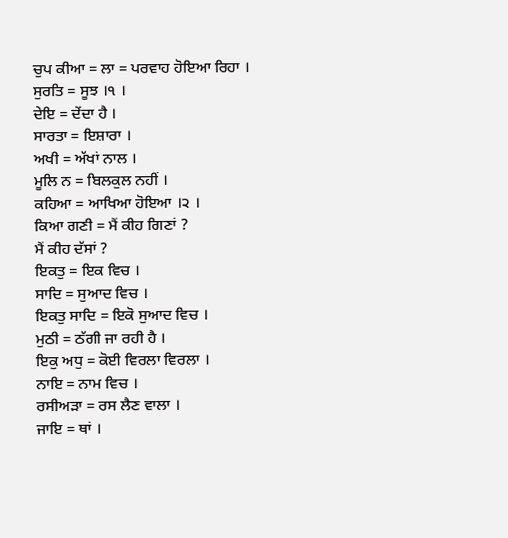ਚੁਪ ਕੀਆ = ਲਾ = ਪਰਵਾਹ ਹੋਇਆ ਰਿਹਾ ।
ਸੁਰਤਿ = ਸੂਝ ।੧ ।
ਦੇਇ = ਦੇਂਦਾ ਹੈ ।
ਸਾਰਤਾ = ਇਸ਼ਾਰਾ ।
ਅਖੀ = ਅੱਖਾਂ ਨਾਲ ।
ਮੂਲਿ ਨ = ਬਿਲਕੁਲ ਨਹੀਂ ।
ਕਹਿਆ = ਆਖਿਆ ਹੋਇਆ ।੨ ।
ਕਿਆ ਗਣੀ = ਮੈਂ ਕੀਹ ਗਿਣਾਂ ?
ਮੈਂ ਕੀਹ ਦੱਸਾਂ ?
ਇਕਤੁ = ਇਕ ਵਿਚ ।
ਸਾਦਿ = ਸੁਆਦ ਵਿਚ ।
ਇਕਤੁ ਸਾਦਿ = ਇਕੋ ਸੁਆਦ ਵਿਚ ।
ਮੁਠੀ = ਠੱਗੀ ਜਾ ਰਹੀ ਹੈ ।
ਇਕੁ ਅਧੁ = ਕੋਈ ਵਿਰਲਾ ਵਿਰਲਾ ।
ਨਾਇ = ਨਾਮ ਵਿਚ ।
ਰਸੀਅੜਾ = ਰਸ ਲੈਣ ਵਾਲਾ ।
ਜਾਇ = ਥਾਂ ।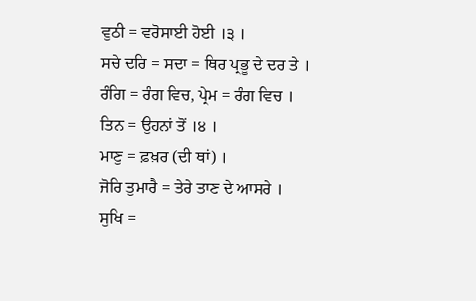ਵੁਠੀ = ਵਰੋਸਾਈ ਹੋਈ ।੩ ।
ਸਚੇ ਦਰਿ = ਸਦਾ = ਥਿਰ ਪ੍ਰਭੂ ਦੇ ਦਰ ਤੇ ।
ਰੰਗਿ = ਰੰਗ ਵਿਚ, ਪ੍ਰੇਮ = ਰੰਗ ਵਿਚ ।
ਤਿਨ = ਉਹਨਾਂ ਤੋਂ ।੪ ।
ਮਾਣੁ = ਫ਼ਖ਼ਰ (ਦੀ ਥਾਂ) ।
ਜੋਰਿ ਤੁਮਾਰੈ = ਤੇਰੇ ਤਾਣ ਦੇ ਆਸਰੇ ।
ਸੁਖਿ =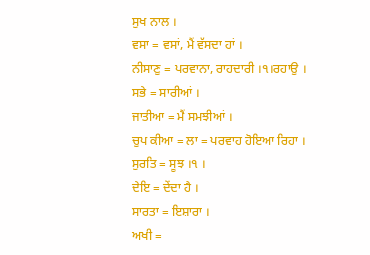ਸੁਖ ਨਾਲ ।
ਵਸਾ = ਵਸਾਂ, ਮੈਂ ਵੱਸਦਾ ਹਾਂ ।
ਨੀਸਾਣੁ = ਪਰਵਾਨਾ, ਰਾਹਦਾਰੀ ।੧।ਰਹਾਉ ।
ਸਭੇ = ਸਾਰੀਆਂ ।
ਜਾਤੀਆ = ਮੈਂ ਸਮਝੀਆਂ ।
ਚੁਪ ਕੀਆ = ਲਾ = ਪਰਵਾਹ ਹੋਇਆ ਰਿਹਾ ।
ਸੁਰਤਿ = ਸੂਝ ।੧ ।
ਦੇਇ = ਦੇਂਦਾ ਹੈ ।
ਸਾਰਤਾ = ਇਸ਼ਾਰਾ ।
ਅਖੀ =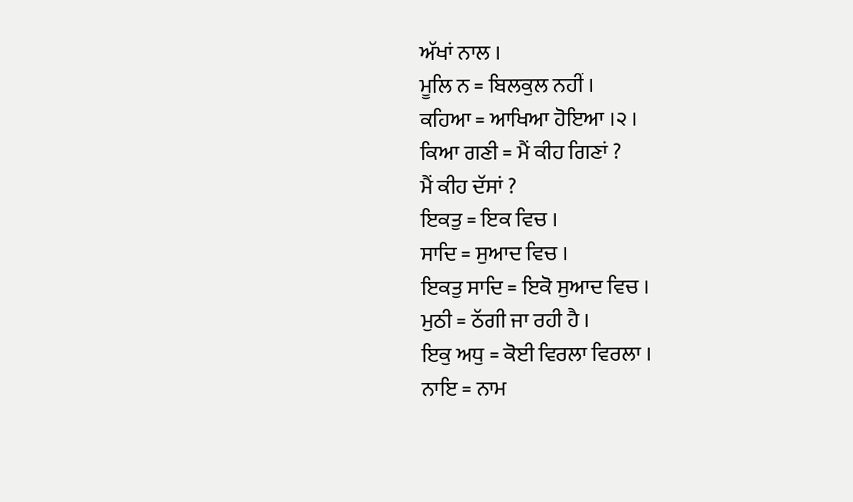ਅੱਖਾਂ ਨਾਲ ।
ਮੂਲਿ ਨ = ਬਿਲਕੁਲ ਨਹੀਂ ।
ਕਹਿਆ = ਆਖਿਆ ਹੋਇਆ ।੨ ।
ਕਿਆ ਗਣੀ = ਮੈਂ ਕੀਹ ਗਿਣਾਂ ?
ਮੈਂ ਕੀਹ ਦੱਸਾਂ ?
ਇਕਤੁ = ਇਕ ਵਿਚ ।
ਸਾਦਿ = ਸੁਆਦ ਵਿਚ ।
ਇਕਤੁ ਸਾਦਿ = ਇਕੋ ਸੁਆਦ ਵਿਚ ।
ਮੁਠੀ = ਠੱਗੀ ਜਾ ਰਹੀ ਹੈ ।
ਇਕੁ ਅਧੁ = ਕੋਈ ਵਿਰਲਾ ਵਿਰਲਾ ।
ਨਾਇ = ਨਾਮ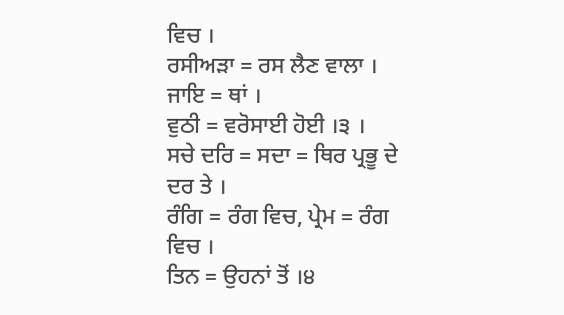ਵਿਚ ।
ਰਸੀਅੜਾ = ਰਸ ਲੈਣ ਵਾਲਾ ।
ਜਾਇ = ਥਾਂ ।
ਵੁਠੀ = ਵਰੋਸਾਈ ਹੋਈ ।੩ ।
ਸਚੇ ਦਰਿ = ਸਦਾ = ਥਿਰ ਪ੍ਰਭੂ ਦੇ ਦਰ ਤੇ ।
ਰੰਗਿ = ਰੰਗ ਵਿਚ, ਪ੍ਰੇਮ = ਰੰਗ ਵਿਚ ।
ਤਿਨ = ਉਹਨਾਂ ਤੋਂ ।੪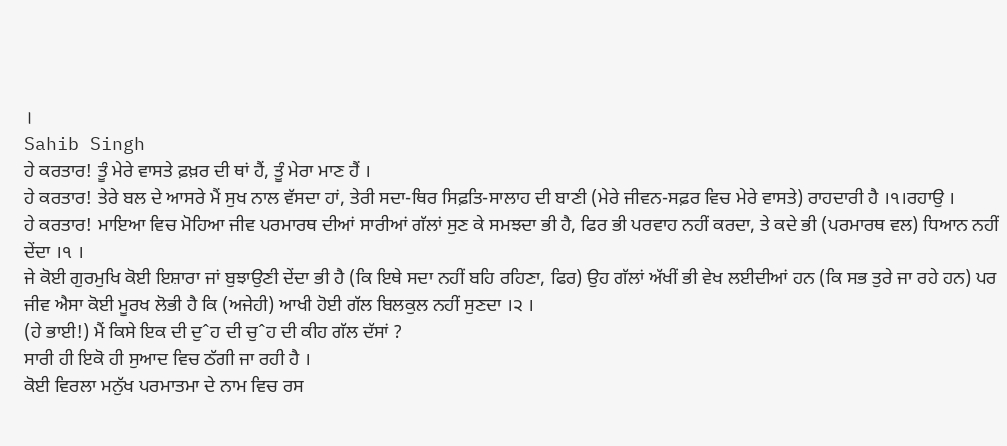।
Sahib Singh
ਹੇ ਕਰਤਾਰ! ਤੂੰ ਮੇਰੇ ਵਾਸਤੇ ਫ਼ਖ਼ਰ ਦੀ ਥਾਂ ਹੈਂ, ਤੂੰ ਮੇਰਾ ਮਾਣ ਹੈਂ ।
ਹੇ ਕਰਤਾਰ! ਤੇਰੇ ਬਲ ਦੇ ਆਸਰੇ ਮੈਂ ਸੁਖ ਨਾਲ ਵੱਸਦਾ ਹਾਂ, ਤੇਰੀ ਸਦਾ-ਥਿਰ ਸਿਫ਼ਤਿ-ਸਾਲਾਹ ਦੀ ਬਾਣੀ (ਮੇਰੇ ਜੀਵਨ-ਸਫ਼ਰ ਵਿਚ ਮੇਰੇ ਵਾਸਤੇ) ਰਾਹਦਾਰੀ ਹੈ ।੧।ਰਹਾਉ ।
ਹੇ ਕਰਤਾਰ! ਮਾਇਆ ਵਿਚ ਮੋਹਿਆ ਜੀਵ ਪਰਮਾਰਥ ਦੀਆਂ ਸਾਰੀਆਂ ਗੱਲਾਂ ਸੁਣ ਕੇ ਸਮਝਦਾ ਭੀ ਹੈ, ਫਿਰ ਭੀ ਪਰਵਾਹ ਨਹੀਂ ਕਰਦਾ, ਤੇ ਕਦੇ ਭੀ (ਪਰਮਾਰਥ ਵਲ) ਧਿਆਨ ਨਹੀਂ ਦੇਂਦਾ ।੧ ।
ਜੇ ਕੋਈ ਗੁਰਮੁਖਿ ਕੋਈ ਇਸ਼ਾਰਾ ਜਾਂ ਬੁਝਾਉਣੀ ਦੇਂਦਾ ਭੀ ਹੈ (ਕਿ ਇਥੇ ਸਦਾ ਨਹੀਂ ਬਹਿ ਰਹਿਣਾ, ਫਿਰ) ਉਹ ਗੱਲਾਂ ਅੱਖੀਂ ਭੀ ਵੇਖ ਲਈਦੀਆਂ ਹਨ (ਕਿ ਸਭ ਤੁਰੇ ਜਾ ਰਹੇ ਹਨ) ਪਰ ਜੀਵ ਐਸਾ ਕੋਈ ਮੂਰਖ ਲੋਭੀ ਹੈ ਕਿ (ਅਜੇਹੀ) ਆਖੀ ਹੋਈ ਗੱਲ ਬਿਲਕੁਲ ਨਹੀਂ ਸੁਣਦਾ ।੨ ।
(ਹੇ ਭਾਈ!) ਮੈਂ ਕਿਸੇ ਇਕ ਦੀ ਦੁˆਹ ਦੀ ਚੁˆਹ ਦੀ ਕੀਹ ਗੱਲ ਦੱਸਾਂ ?
ਸਾਰੀ ਹੀ ਇਕੋ ਹੀ ਸੁਆਦ ਵਿਚ ਠੱਗੀ ਜਾ ਰਹੀ ਹੈ ।
ਕੋਈ ਵਿਰਲਾ ਮਨੁੱਖ ਪਰਮਾਤਮਾ ਦੇ ਨਾਮ ਵਿਚ ਰਸ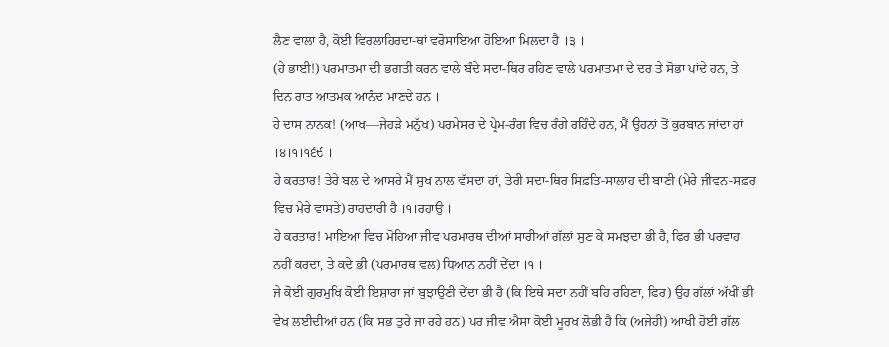ਲੈਣ ਵਾਲਾ ਹੈ, ਕੋਈ ਵਿਰਲਾਹਿਰਦਾ-ਥਾਂ ਵਰੋਸਾਇਆ ਹੋਇਆ ਮਿਲਦਾ ਹੈ ।੩ ।
(ਹੇ ਭਾਈ!) ਪਰਮਾਤਮਾ ਦੀ ਭਗਤੀ ਕਰਨ ਵਾਲੇ ਬੰਦੇ ਸਦਾ-ਥਿਰ ਰਹਿਣ ਵਾਲੇ ਪਰਮਾਤਮਾ ਦੇ ਦਰ ਤੇ ਸੋਭਾ ਪਾਂਦੇ ਹਨ, ਤੇ ਦਿਨ ਰਾਤ ਆਤਮਕ ਆਨੰਦ ਮਾਣਦੇ ਹਨ ।
ਹੇ ਦਾਸ ਨਾਨਕ! (ਆਖ—ਜੇਹੜੇ ਮਨੁੱਖ) ਪਰਮੇਸਰ ਦੇ ਪ੍ਰੇਮ-ਰੰਗ ਵਿਚ ਰੰਗੇ ਰਹਿੰਦੇ ਹਨ, ਮੈਂ ਉਹਨਾਂ ਤੋਂ ਕੁਰਬਾਨ ਜਾਂਦਾ ਹਾਂ ।੪।੧।੧੬੯ ।
ਹੇ ਕਰਤਾਰ! ਤੇਰੇ ਬਲ ਦੇ ਆਸਰੇ ਮੈਂ ਸੁਖ ਨਾਲ ਵੱਸਦਾ ਹਾਂ, ਤੇਰੀ ਸਦਾ-ਥਿਰ ਸਿਫ਼ਤਿ-ਸਾਲਾਹ ਦੀ ਬਾਣੀ (ਮੇਰੇ ਜੀਵਨ-ਸਫ਼ਰ ਵਿਚ ਮੇਰੇ ਵਾਸਤੇ) ਰਾਹਦਾਰੀ ਹੈ ।੧।ਰਹਾਉ ।
ਹੇ ਕਰਤਾਰ! ਮਾਇਆ ਵਿਚ ਮੋਹਿਆ ਜੀਵ ਪਰਮਾਰਥ ਦੀਆਂ ਸਾਰੀਆਂ ਗੱਲਾਂ ਸੁਣ ਕੇ ਸਮਝਦਾ ਭੀ ਹੈ, ਫਿਰ ਭੀ ਪਰਵਾਹ ਨਹੀਂ ਕਰਦਾ, ਤੇ ਕਦੇ ਭੀ (ਪਰਮਾਰਥ ਵਲ) ਧਿਆਨ ਨਹੀਂ ਦੇਂਦਾ ।੧ ।
ਜੇ ਕੋਈ ਗੁਰਮੁਖਿ ਕੋਈ ਇਸ਼ਾਰਾ ਜਾਂ ਬੁਝਾਉਣੀ ਦੇਂਦਾ ਭੀ ਹੈ (ਕਿ ਇਥੇ ਸਦਾ ਨਹੀਂ ਬਹਿ ਰਹਿਣਾ, ਫਿਰ) ਉਹ ਗੱਲਾਂ ਅੱਖੀਂ ਭੀ ਵੇਖ ਲਈਦੀਆਂ ਹਨ (ਕਿ ਸਭ ਤੁਰੇ ਜਾ ਰਹੇ ਹਨ) ਪਰ ਜੀਵ ਐਸਾ ਕੋਈ ਮੂਰਖ ਲੋਭੀ ਹੈ ਕਿ (ਅਜੇਹੀ) ਆਖੀ ਹੋਈ ਗੱਲ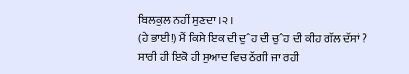ਬਿਲਕੁਲ ਨਹੀਂ ਸੁਣਦਾ ।੨ ।
(ਹੇ ਭਾਈ!) ਮੈਂ ਕਿਸੇ ਇਕ ਦੀ ਦੁˆਹ ਦੀ ਚੁˆਹ ਦੀ ਕੀਹ ਗੱਲ ਦੱਸਾਂ ?
ਸਾਰੀ ਹੀ ਇਕੋ ਹੀ ਸੁਆਦ ਵਿਚ ਠੱਗੀ ਜਾ ਰਹੀ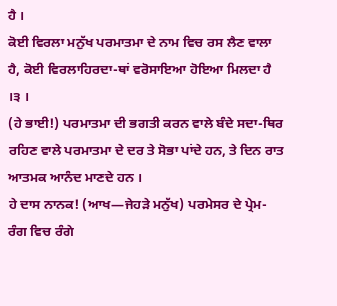ਹੈ ।
ਕੋਈ ਵਿਰਲਾ ਮਨੁੱਖ ਪਰਮਾਤਮਾ ਦੇ ਨਾਮ ਵਿਚ ਰਸ ਲੈਣ ਵਾਲਾ ਹੈ, ਕੋਈ ਵਿਰਲਾਹਿਰਦਾ-ਥਾਂ ਵਰੋਸਾਇਆ ਹੋਇਆ ਮਿਲਦਾ ਹੈ ।੩ ।
(ਹੇ ਭਾਈ!) ਪਰਮਾਤਮਾ ਦੀ ਭਗਤੀ ਕਰਨ ਵਾਲੇ ਬੰਦੇ ਸਦਾ-ਥਿਰ ਰਹਿਣ ਵਾਲੇ ਪਰਮਾਤਮਾ ਦੇ ਦਰ ਤੇ ਸੋਭਾ ਪਾਂਦੇ ਹਨ, ਤੇ ਦਿਨ ਰਾਤ ਆਤਮਕ ਆਨੰਦ ਮਾਣਦੇ ਹਨ ।
ਹੇ ਦਾਸ ਨਾਨਕ! (ਆਖ—ਜੇਹੜੇ ਮਨੁੱਖ) ਪਰਮੇਸਰ ਦੇ ਪ੍ਰੇਮ-ਰੰਗ ਵਿਚ ਰੰਗੇ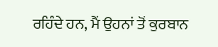ਰਹਿੰਦੇ ਹਨ, ਮੈਂ ਉਹਨਾਂ ਤੋਂ ਕੁਰਬਾਨ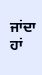ਜਾਂਦਾ ਹਾਂ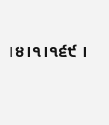।੪।੧।੧੬੯ ।